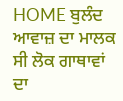HOME ਬੁਲੰਦ ਆਵਾਜ਼ ਦਾ ਮਾਲਕ ਸੀ ਲੋਕ ਗਾਥਾਵਾਂ ਦਾ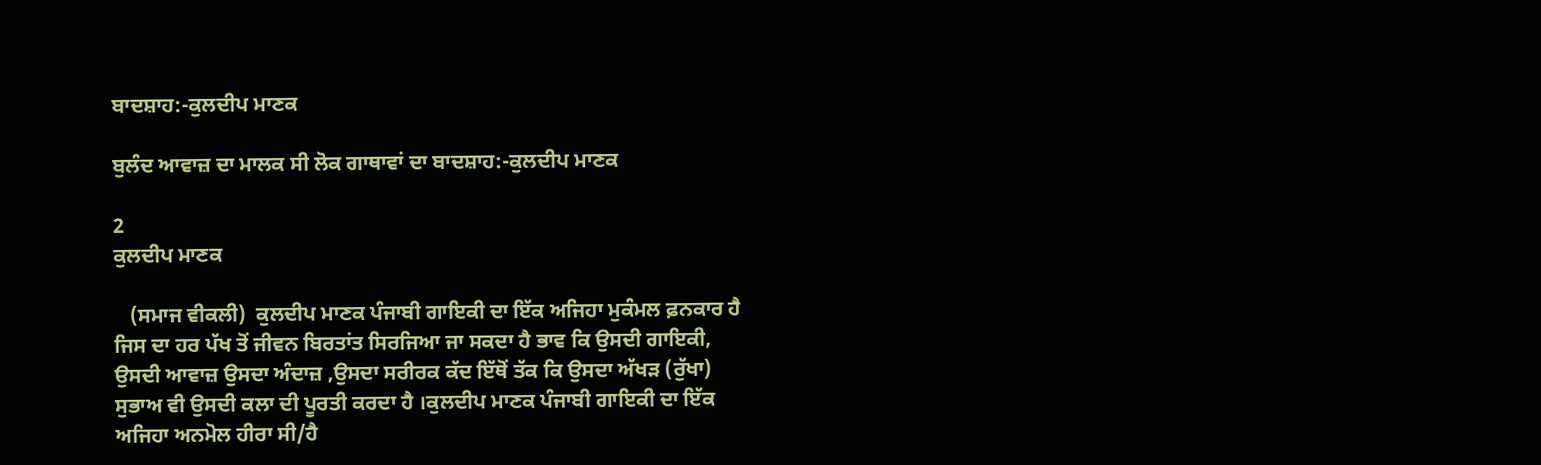ਬਾਦਸ਼ਾਹ:-ਕੁਲਦੀਪ ਮਾਣਕ

ਬੁਲੰਦ ਆਵਾਜ਼ ਦਾ ਮਾਲਕ ਸੀ ਲੋਕ ਗਾਥਾਵਾਂ ਦਾ ਬਾਦਸ਼ਾਹ:-ਕੁਲਦੀਪ ਮਾਣਕ

2
ਕੁਲਦੀਪ ਮਾਣਕ

   (ਸਮਾਜ ਵੀਕਲੀ)  ਕੁਲਦੀਪ ਮਾਣਕ ਪੰਜਾਬੀ ਗਾਇਕੀ ਦਾ ਇੱਕ ਅਜਿਹਾ ਮੁਕੰਮਲ ਫ਼ਨਕਾਰ ਹੈ ਜਿਸ ਦਾ ਹਰ ਪੱਖ ਤੋਂ ਜੀਵਨ ਬਿਰਤਾਂਤ ਸਿਰਜਿਆ ਜਾ ਸਕਦਾ ਹੈ ਭਾਵ ਕਿ ਉਸਦੀ ਗਾਇਕੀ, ਉਸਦੀ ਆਵਾਜ਼ ਉਸਦਾ ਅੰਦਾਜ਼ ,ਉਸਦਾ ਸਰੀਰਕ ਕੱਦ ਇੱਥੋਂ ਤੱਕ ਕਿ ਉਸਦਾ ਅੱਖੜ (ਰੁੱਖਾ) ਸੁਭਾਅ ਵੀ ਉਸਦੀ ਕਲਾ ਦੀ ਪੂਰਤੀ ਕਰਦਾ ਹੈ ।ਕੁਲਦੀਪ ਮਾਣਕ ਪੰਜਾਬੀ ਗਾਇਕੀ ਦਾ ਇੱਕ ਅਜਿਹਾ ਅਨਮੋਲ ਹੀਰਾ ਸੀ/ਹੈ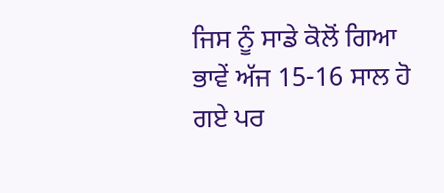ਜਿਸ ਨੂੰ ਸਾਡੇ ਕੋਲੋਂ ਗਿਆ ਭਾਵੇਂ ਅੱਜ 15-16 ਸਾਲ ਹੋ ਗਏ ਪਰ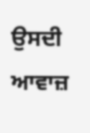ਉਸਦੀ ਆਵਾਜ਼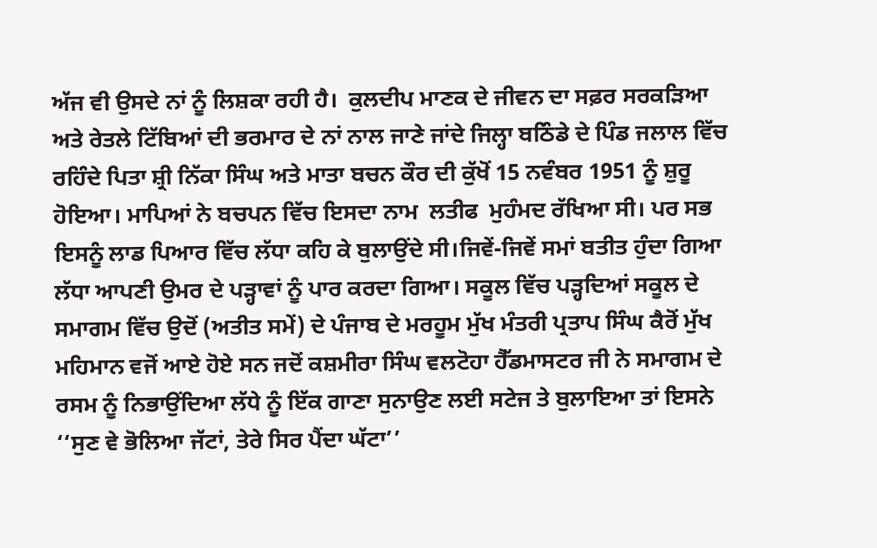ਅੱਜ ਵੀ ਉਸਦੇ ਨਾਂ ਨੂੰ ਲਿਸ਼ਕਾ ਰਹੀ ਹੈ।  ਕੁਲਦੀਪ ਮਾਣਕ ਦੇ ਜੀਵਨ ਦਾ ਸਫ਼ਰ ਸਰਕੜਿਆ ਅਤੇ ਰੇਤਲੇ ਟਿੱਬਿਆਂ ਦੀ ਭਰਮਾਰ ਦੇ ਨਾਂ ਨਾਲ ਜਾਣੇ ਜਾਂਦੇ ਜਿਲ੍ਹਾ ਬਠਿੰਡੇ ਦੇ ਪਿੰਡ ਜਲਾਲ ਵਿੱਚ ਰਹਿੰਦੇ ਪਿਤਾ ਸ਼੍ਰੀ ਨਿੱਕਾ ਸਿੰਘ ਅਤੇ ਮਾਤਾ ਬਚਨ ਕੌਰ ਦੀ ਕੁੱਖੋਂ 15 ਨਵੰਬਰ 1951 ਨੂੰ ਸ਼ੁਰੂ ਹੋਇਆ। ਮਾਪਿਆਂ ਨੇ ਬਚਪਨ ਵਿੱਚ ਇਸਦਾ ਨਾਮ  ਲਤੀਫ  ਮੁਹੰਮਦ ਰੱਖਿਆ ਸੀ। ਪਰ ਸਭ ਇਸਨੂੰ ਲਾਡ ਪਿਆਰ ਵਿੱਚ ਲੱਧਾ ਕਹਿ ਕੇ ਬੁਲਾਉਂਦੇ ਸੀ।ਜਿਵੇਂ-ਜਿਵੇਂ ਸਮਾਂ ਬਤੀਤ ਹੁੰਦਾ ਗਿਆ ਲੱਧਾ ਆਪਣੀ ਉਮਰ ਦੇ ਪੜ੍ਹਾਵਾਂ ਨੂੰ ਪਾਰ ਕਰਦਾ ਗਿਆ। ਸਕੂਲ ਵਿੱਚ ਪੜ੍ਹਦਿਆਂ ਸਕੂਲ ਦੇ ਸਮਾਗਮ ਵਿੱਚ ਉਦੋਂ (ਅਤੀਤ ਸਮੇਂ) ਦੇ ਪੰਜਾਬ ਦੇ ਮਰਹੂਮ ਮੁੱਖ ਮੰਤਰੀ ਪ੍ਰਤਾਪ ਸਿੰਘ ਕੈਰੋਂ ਮੁੱਖ ਮਹਿਮਾਨ ਵਜੋਂ ਆਏ ਹੋਏ ਸਨ ਜਦੋਂ ਕਸ਼ਮੀਰਾ ਸਿੰਘ ਵਲਟੋਹਾ ਹੈੱਡਮਾਸਟਰ ਜੀ ਨੇ ਸਮਾਗਮ ਦੇ ਰਸਮ ਨੂੰ ਨਿਭਾਉਂਦਿਆ ਲੱਧੇ ਨੂੰ ਇੱਕ ਗਾਣਾ ਸੁਨਾਉਣ ਲਈ ਸਟੇਜ ਤੇ ਬੁਲਾਇਆ ਤਾਂ ਇਸਨੇ ‘‘ਸੁਣ ਵੇ ਭੋਲਿਆ ਜੱਟਾਂ, ਤੇਰੇ ਸਿਰ ਪੈਂਦਾ ਘੱਟਾ’’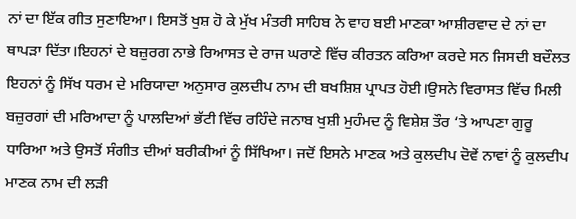ਨਾਂ ਦਾ ਇੱਕ ਗੀਤ ਸੁਣਾਇਆ। ਇਸਤੋਂ ਖੁਸ਼ ਹੋ ਕੇ ਮੁੱਖ ਮੰਤਰੀ ਸਾਹਿਬ ਨੇ ਵਾਹ ਬਈ ਮਾਣਕਾ ਆਸ਼ੀਰਵਾਦ ਦੇ ਨਾਂ ਦਾ ਥਾਪੜਾ ਦਿੱਤਾ।ਇਹਨਾਂ ਦੇ ਬਜ਼ੁਰਗ ਨਾਭੇ ਰਿਆਸਤ ਦੇ ਰਾਜ ਘਰਾਣੇ ਵਿੱਚ ਕੀਰਤਨ ਕਰਿਆ ਕਰਦੇ ਸਨ ਜਿਸਦੀ ਬਦੌਲਤ ਇਹਨਾਂ ਨੂੰ ਸਿੱਖ ਧਰਮ ਦੇ ਮਰਿਯਾਦਾ ਅਨੁਸਾਰ ਕੁਲਦੀਪ ਨਾਮ ਦੀ ਬਖਸ਼ਿਸ਼ ਪ੍ਰਾਪਤ ਹੋਈ।ਉਸਨੇ ਵਿਰਾਸਤ ਵਿੱਚ ਮਿਲੀ ਬਜ਼ੁਰਗਾਂ ਦੀ ਮਰਿਆਦਾ ਨੂੰ ਪਾਲਦਿਆਂ ਭੱਟੀ ਵਿੱਚ ਰਹਿੰਦੇ ਜਨਾਬ ਖੁਸ਼ੀ ਮੁਹੰਮਦ ਨੂੰ ਵਿਸ਼ੇਸ਼ ਤੌਰ ‘ਤੇ ਆਪਣਾ ਗੁਰੂ ਧਾਰਿਆ ਅਤੇ ਉਸਤੋਂ ਸੰਗੀਤ ਦੀਆਂ ਬਰੀਕੀਆਂ ਨੂੰ ਸਿੱਖਿਆ। ਜਦੋਂ ਇਸਨੇ ਮਾਣਕ ਅਤੇ ਕੁਲਦੀਪ ਦੋਵੇਂ ਨਾਵਾਂ ਨੂੰ ਕੁਲਦੀਪ ਮਾਣਕ ਨਾਮ ਦੀ ਲੜੀ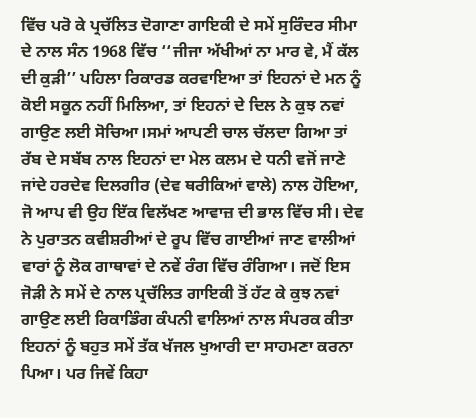ਵਿੱਚ ਪਰੋ ਕੇ ਪ੍ਰਚੱਲਿਤ ਦੋਗਾਣਾ ਗਾਇਕੀ ਦੇ ਸਮੇਂ ਸੁਰਿੰਦਰ ਸੀਮਾ ਦੇ ਨਾਲ ਸੰਨ 1968 ਵਿੱਚ ‘‘ਜੀਜਾ ਅੱਖੀਆਂ ਨਾ ਮਾਰ ਵੇ, ਮੈਂ ਕੱਲ ਦੀ ਕੁੜੀ’’ ਪਹਿਲਾ ਰਿਕਾਰਡ ਕਰਵਾਇਆ ਤਾਂ ਇਹਨਾਂ ਦੇ ਮਨ ਨੂੰ ਕੋਈ ਸਕੂਨ ਨਹੀਂ ਮਿਲਿਆ, ਤਾਂ ਇਹਨਾਂ ਦੇ ਦਿਲ ਨੇ ਕੁਝ ਨਵਾਂ ਗਾਉਣ ਲਈ ਸੋਚਿਆ।ਸਮਾਂ ਆਪਣੀ ਚਾਲ ਚੱਲਦਾ ਗਿਆ ਤਾਂ ਰੱਬ ਦੇ ਸਬੱਬ ਨਾਲ ਇਹਨਾਂ ਦਾ ਮੇਲ ਕਲਮ ਦੇ ਧਨੀ ਵਜੋਂ ਜਾਣੇ ਜਾਂਦੇ ਹਰਦੇਵ ਦਿਲਗੀਰ (ਦੇਵ ਥਰੀਕਿਆਂ ਵਾਲੇ) ਨਾਲ ਹੋਇਆ, ਜੋ ਆਪ ਵੀ ਉਹ ਇੱਕ ਵਿਲੱਖਣ ਆਵਾਜ਼ ਦੀ ਭਾਲ ਵਿੱਚ ਸੀ। ਦੇਵ ਨੇ ਪੁਰਾਤਨ ਕਵੀਸ਼ਰੀਆਂ ਦੇ ਰੂਪ ਵਿੱਚ ਗਾਈਆਂ ਜਾਣ ਵਾਲੀਆਂ ਵਾਰਾਂ ਨੂੰ ਲੋਕ ਗਾਥਾਵਾਂ ਦੇ ਨਵੇਂ ਰੰਗ ਵਿੱਚ ਰੰਗਿਆ। ਜਦੋਂ ਇਸ ਜੋੜੀ ਨੇ ਸਮੇਂ ਦੇ ਨਾਲ ਪ੍ਰਚੱਲਿਤ ਗਾਇਕੀ ਤੋਂ ਹੱਟ ਕੇ ਕੁਝ ਨਵਾਂ ਗਾਉਣ ਲਈ ਰਿਕਾਡਿੰਗ ਕੰਪਨੀ ਵਾਲਿਆਂ ਨਾਲ ਸੰਪਰਕ ਕੀਤਾ ਇਹਨਾਂ ਨੂੰ ਬਹੁਤ ਸਮੇਂ ਤੱਕ ਖੱਜਲ ਖੁਆਰੀ ਦਾ ਸਾਹਮਣਾ ਕਰਨਾ ਪਿਆ। ਪਰ ਜਿਵੇਂ ਕਿਹਾ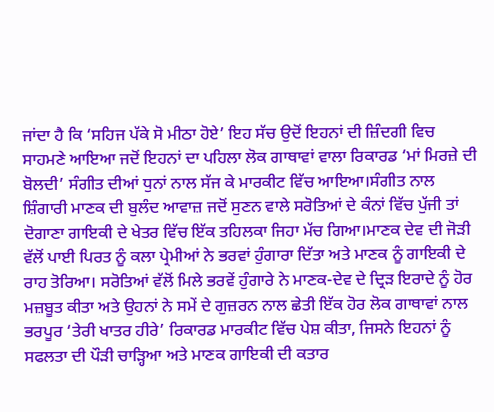ਜਾਂਦਾ ਹੈ ਕਿ ‘ਸਹਿਜ ਪੱਕੇ ਸੋ ਮੀਠਾ ਹੋਏ’ ਇਹ ਸੱਚ ਉਦੋਂ ਇਹਨਾਂ ਦੀ ਜ਼ਿੰਦਗੀ ਵਿਚ ਸਾਹਮਣੇ ਆਇਆ ਜਦੋਂ ਇਹਨਾਂ ਦਾ ਪਹਿਲਾ ਲੋਕ ਗਾਥਾਵਾਂ ਵਾਲਾ ਰਿਕਾਰਡ ‘ਮਾਂ ਮਿਰਜ਼ੇ ਦੀ ਬੋਲਦੀ’ ਸੰਗੀਤ ਦੀਆਂ ਧੁਨਾਂ ਨਾਲ ਸੱਜ ਕੇ ਮਾਰਕੀਟ ਵਿੱਚ ਆਇਆ।ਸੰਗੀਤ ਨਾਲ ਸ਼ਿੰਗਾਰੀ ਮਾਣਕ ਦੀ ਬੁਲੰਦ ਆਵਾਜ਼ ਜਦੋਂ ਸੁਣਨ ਵਾਲੇ ਸਰੋਤਿਆਂ ਦੇ ਕੰਨਾਂ ਵਿੱਚ ਪੁੱਜੀ ਤਾਂ ਦੋਗਾਣਾ ਗਾਇਕੀ ਦੇ ਖੇਤਰ ਵਿੱਚ ਇੱਕ ਤਹਿਲਕਾ ਜਿਹਾ ਮੱਚ ਗਿਆ।ਮਾਣਕ ਦੇਵ ਦੀ ਜੋੜੀ ਵੱਲੋਂ ਪਾਈ ਪਿਰਤ ਨੂੰ ਕਲਾ ਪ੍ਰੇਮੀਆਂ ਨੇ ਭਰਵਾਂ ਹੁੰਗਾਰਾ ਦਿੱਤਾ ਅਤੇ ਮਾਣਕ ਨੂੰ ਗਾਇਕੀ ਦੇ ਰਾਹ ਤੋਰਿਆ। ਸਰੋਤਿਆਂ ਵੱਲੋਂ ਮਿਲੇ ਭਰਵੇਂ ਹੁੰਗਾਰੇ ਨੇ ਮਾਣਕ-ਦੇਵ ਦੇ ਦ੍ਰਿੜ ਇਰਾਦੇ ਨੂੰ ਹੋਰ ਮਜ਼ਬੂਤ ਕੀਤਾ ਅਤੇ ਉਹਨਾਂ ਨੇ ਸਮੇਂ ਦੇ ਗੁਜ਼ਰਨ ਨਾਲ ਛੇਤੀ ਇੱਕ ਹੋਰ ਲੋਕ ਗਾਥਾਵਾਂ ਨਾਲ ਭਰਪੂਰ ‘ਤੇਰੀ ਖਾਤਰ ਹੀਰੇ’ ਰਿਕਾਰਡ ਮਾਰਕੀਟ ਵਿੱਚ ਪੇਸ਼ ਕੀਤਾ, ਜਿਸਨੇ ਇਹਨਾਂ ਨੂੰ ਸਫਲਤਾ ਦੀ ਪੌੜੀ ਚਾੜ੍ਹਿਆ ਅਤੇ ਮਾਣਕ ਗਾਇਕੀ ਦੀ ਕਤਾਰ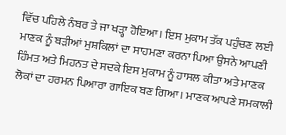ਵਿੱਚ ਪਹਿਲੇ ਨੰਬਰ ਤੇ ਜਾ ਖੜ੍ਹਾ ਹੋਇਆ। ਇਸ ਮੁਕਾਮ ਤੱਕ ਪਹੁੰਚਣ ਲਈ ਮਾਣਕ ਨੂੰ ਬੜੀਆਂ ਮੁਸ਼ਕਿਲਾਂ ਦਾ ਸਾਹਮਣਾ ਕਰਨਾ ਪਿਆ ਉਸਨੇ ਆਪਣੀ ਹਿੰਮਤ ਅਤੇ ਮਿਹਨਤ ਦੇ ਸਦਕੇ ਇਸ ਮੁਕਾਮ ਨੂੰ ਹਾਸਲ ਕੀਤਾ ਅਤੇ ਮਾਣਕ ਲੋਕਾਂ ਦਾ ਹਰਮਨ ਪਿਆਰਾ ਗਾਇਕ ਬਣ ਗਿਆ। ਮਾਣਕ ਆਪਣੇ ਸਮਕਾਲੀ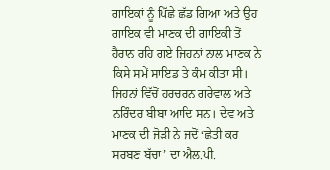ਗਾਇਕਾਂ ਨੂੰ ਪਿੱਛੇ ਛੱਡ ਗਿਆ ਅਤੇ ਉਹ ਗਾਇਕ ਵੀ ਮਾਣਕ ਦੀ ਗਾਇਕੀ ਤੋਂ ਹੈਰਾਨ ਰਹਿ ਗਏ ਜਿਹਨਾਂ ਨਾਲ ਮਾਣਕ ਨੇ ਕਿਸੇ ਸਮੇਂ ਸਾਇਡ ਤੇ ਕੰਮ ਕੀਤਾ ਸੀ। ਜਿਹਨਾਂ ਵਿੱਚੋਂ ਹਰਚਰਨ ਗਰੇਵਾਲ ਅਤੇ ਨਰਿੰਦਰ ਬੀਬਾ ਆਦਿ ਸਨ। ਦੇਵ ਅਤੇ ਮਾਣਕ ਦੀ ਜੋੜੀ ਨੇ ਜਦੋਂ ‘ਛੇਤੀ ਕਰ ਸਰਬਣ ਬੱਚਾ’ ਦਾ ਐਲ.ਪੀ.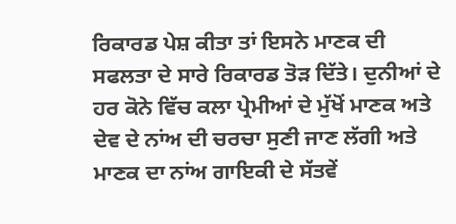ਰਿਕਾਰਡ ਪੇਸ਼ ਕੀਤਾ ਤਾਂ ਇਸਨੇ ਮਾਣਕ ਦੀ ਸਫਲਤਾ ਦੇ ਸਾਰੇ ਰਿਕਾਰਡ ਤੋੜ ਦਿੱਤੇ। ਦੁਨੀਆਂ ਦੇ ਹਰ ਕੋਨੇ ਵਿੱਚ ਕਲਾ ਪ੍ਰੇਮੀਆਂ ਦੇ ਮੁੱਖੋਂ ਮਾਣਕ ਅਤੇ ਦੇਵ ਦੇ ਨਾਂਅ ਦੀ ਚਰਚਾ ਸੁਣੀ ਜਾਣ ਲੱਗੀ ਅਤੇ ਮਾਣਕ ਦਾ ਨਾਂਅ ਗਾਇਕੀ ਦੇ ਸੱਤਵੇਂ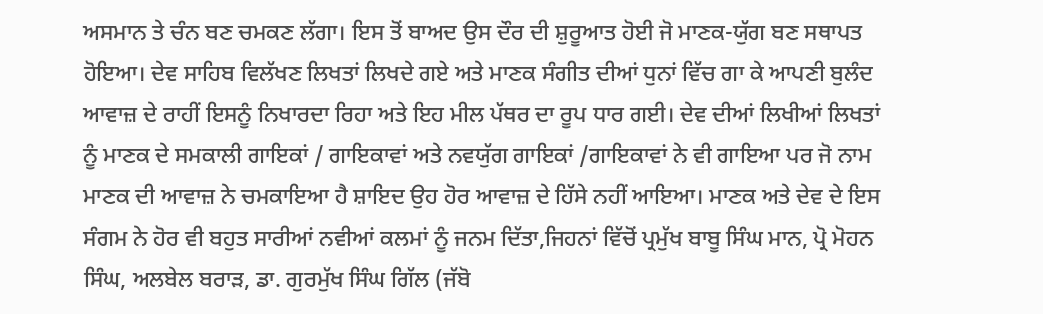ਅਸਮਾਨ ਤੇ ਚੰਨ ਬਣ ਚਮਕਣ ਲੱਗਾ। ਇਸ ਤੋਂ ਬਾਅਦ ਉਸ ਦੌਰ ਦੀ ਸ਼ੁਰੂਆਤ ਹੋਈ ਜੋ ਮਾਣਕ-ਯੁੱਗ ਬਣ ਸਥਾਪਤ ਹੋਇਆ। ਦੇਵ ਸਾਹਿਬ ਵਿਲੱਖਣ ਲਿਖਤਾਂ ਲਿਖਦੇ ਗਏ ਅਤੇ ਮਾਣਕ ਸੰਗੀਤ ਦੀਆਂ ਧੁਨਾਂ ਵਿੱਚ ਗਾ ਕੇ ਆਪਣੀ ਬੁਲੰਦ ਆਵਾਜ਼ ਦੇ ਰਾਹੀਂ ਇਸਨੂੰ ਨਿਖਾਰਦਾ ਰਿਹਾ ਅਤੇ ਇਹ ਮੀਲ ਪੱਥਰ ਦਾ ਰੂਪ ਧਾਰ ਗਈ। ਦੇਵ ਦੀਆਂ ਲਿਖੀਆਂ ਲਿਖਤਾਂ ਨੂੰ ਮਾਣਕ ਦੇ ਸਮਕਾਲੀ ਗਾਇਕਾਂ / ਗਾਇਕਾਵਾਂ ਅਤੇ ਨਵਯੁੱਗ ਗਾਇਕਾਂ /ਗਾਇਕਾਵਾਂ ਨੇ ਵੀ ਗਾਇਆ ਪਰ ਜੋ ਨਾਮ ਮਾਣਕ ਦੀ ਆਵਾਜ਼ ਨੇ ਚਮਕਾਇਆ ਹੈ ਸ਼ਾਇਦ ਉਹ ਹੋਰ ਆਵਾਜ਼ ਦੇ ਹਿੱਸੇ ਨਹੀਂ ਆਇਆ। ਮਾਣਕ ਅਤੇ ਦੇਵ ਦੇ ਇਸ ਸੰਗਮ ਨੇ ਹੋਰ ਵੀ ਬਹੁਤ ਸਾਰੀਆਂ ਨਵੀਆਂ ਕਲਮਾਂ ਨੂੰ ਜਨਮ ਦਿੱਤਾ,ਜਿਹਨਾਂ ਵਿੱਚੋਂ ਪ੍ਰਮੁੱਖ ਬਾਬੂ ਸਿੰਘ ਮਾਨ, ਪ੍ਰੋ ਮੋਹਨ ਸਿੰਘ, ਅਲਬੇਲ ਬਰਾੜ, ਡਾ. ਗੁਰਮੁੱਖ ਸਿੰਘ ਗਿੱਲ (ਜੱਬੋ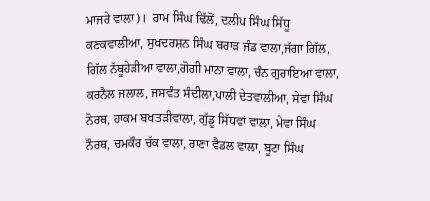ਮਾਜਰੇ ਵਾਲਾ)।  ਰਾਮ ਸਿੰਘ ਢਿੱਲੋਂ, ਦਲੀਪ ਸਿੰਘ ਸਿੱਧੂ ਕਣਕਵਾਲੀਆ, ਸੁਖਦਰਸ਼ਨ ਸਿੰਘ ਬਰਾੜ ਜੰਡ ਵਾਲਾ,ਜੱਗਾ ਗਿੱਲ, ਗਿੱਲ ਨੱਥੂਹੇੜੀਆ ਵਾਲਾ,ਗੋਗੀ ਮਾਨਾ ਵਾਲਾ, ਚੰਨ ਗੁਰਾਇਆ ਵਾਲਾ, ਕਰਨੈਲ ਜਲਾਲ, ਜਸਵੰਤ ਸੰਦੀਲਾ,ਪਾਲੀ ਦੇਤਵਾਲੀਆ, ਸੇਵਾ ਸਿੰਘ ਨੋਰਥ, ਹਾਕਮ ਬਖਤੜੀਵਾਲਾ, ਗੁੱਡੂ ਸਿੱਧਵਾਂ ਵਾਲਾ, ਮੇਵਾ ਸਿੰਘ ਨੌਰਥ, ਚਮਕੌਰ ਚੱਕ ਵਾਲਾ, ਰਾਣਾ ਵੈਡਲ ਵਾਲਾ, ਬੂਟਾ ਸਿੰਘ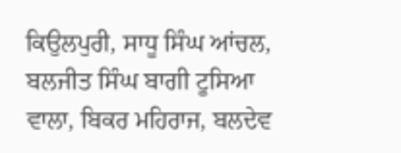ਕਿਉਲਪੁਰੀ, ਸਾਧੂ ਸਿੰਘ ਆਂਚਲ, ਬਲਜੀਤ ਸਿੰਘ ਬਾਗੀ ਟੂਸਿਆ ਵਾਲਾ, ਬਿਕਰ ਮਹਿਰਾਜ, ਬਲਦੇਵ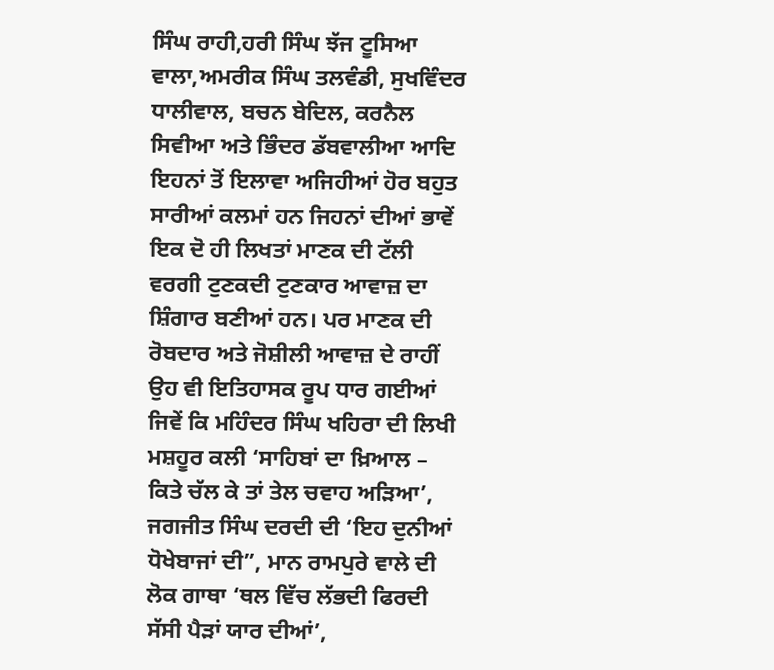ਸਿੰਘ ਰਾਹੀ,ਹਰੀ ਸਿੰਘ ਝੱਜ ਟੂਸਿਆ ਵਾਲਾ,ਅਮਰੀਕ ਸਿੰਘ ਤਲਵੰਡੀ, ਸੁਖਵਿੰਦਰ ਧਾਲੀਵਾਲ, ਬਚਨ ਬੇਦਿਲ, ਕਰਨੈਲ ਸਿਵੀਆ ਅਤੇ ਭਿੰਦਰ ਡੱਬਵਾਲੀਆ ਆਦਿ ਇਹਨਾਂ ਤੋਂ ਇਲਾਵਾ ਅਜਿਹੀਆਂ ਹੋਰ ਬਹੁਤ ਸਾਰੀਆਂ ਕਲਮਾਂ ਹਨ ਜਿਹਨਾਂ ਦੀਆਂ ਭਾਵੇਂ ਇਕ ਦੋ ਹੀ ਲਿਖਤਾਂ ਮਾਣਕ ਦੀ ਟੱਲੀ ਵਰਗੀ ਟੁਣਕਦੀ ਟੁਣਕਾਰ ਆਵਾਜ਼ ਦਾ ਸ਼ਿੰਗਾਰ ਬਣੀਆਂ ਹਨ। ਪਰ ਮਾਣਕ ਦੀ ਰੋਬਦਾਰ ਅਤੇ ਜੋਸ਼ੀਲੀ ਆਵਾਜ਼ ਦੇ ਰਾਹੀਂ ਉਹ ਵੀ ਇਤਿਹਾਸਕ ਰੂਪ ਧਾਰ ਗਈਆਂ ਜਿਵੇਂ ਕਿ ਮਹਿੰਦਰ ਸਿੰਘ ਖਹਿਰਾ ਦੀ ਲਿਖੀ ਮਸ਼ਹੂਰ ਕਲੀ ‘ਸਾਹਿਬਾਂ ਦਾ ਖ਼ਿਆਲ – ਕਿਤੇ ਚੱਲ ਕੇ ਤਾਂ ਤੇਲ ਚਵਾਹ ਅੜਿਆ’, ਜਗਜੀਤ ਸਿੰਘ ਦਰਦੀ ਦੀ ‘ਇਹ ਦੁਨੀਆਂ ਧੋਖੇਬਾਜਾਂ ਦੀ”, ਮਾਨ ਰਾਮਪੁਰੇ ਵਾਲੇ ਦੀ ਲੋਕ ਗਾਥਾ ‘ਥਲ ਵਿੱਚ ਲੱਭਦੀ ਫਿਰਦੀ ਸੱਸੀ ਪੈੜਾਂ ਯਾਰ ਦੀਆਂ’,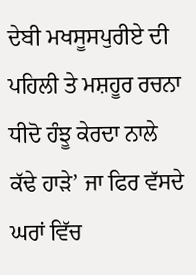ਦੇਬੀ ਮਖਸੂਸਪੁਰੀਏ ਦੀ ਪਹਿਲੀ ਤੇ ਮਸ਼ਹੂਰ ਰਚਨਾ ਧੀਦੋ ਹੰਝੂ ਕੇਰਦਾ ਨਾਲੇ ਕੱਢੇ ਹਾੜੇ’ ਜਾ ਫਿਰ ਵੱਸਦੇ ਘਰਾਂ ਵਿੱਚ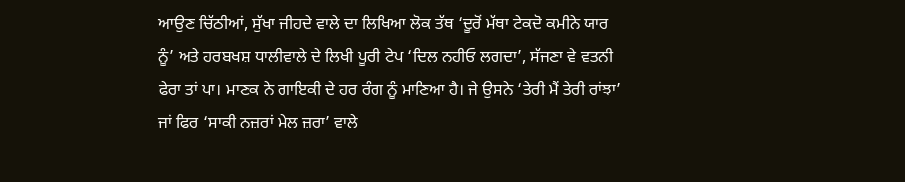ਆਉਣ ਚਿੱਠੀਆਂ, ਸੁੱਖਾ ਜੀਹਦੇ ਵਾਲੇ ਦਾ ਲਿਖਿਆ ਲੋਕ ਤੱਥ ‘ਦੂਰੋਂ ਮੱਥਾ ਟੇਕਦੋ ਕਮੀਨੇ ਯਾਰ ਨੂੰ’ ਅਤੇ ਹਰਬਖਸ਼ ਧਾਲੀਵਾਲੇ ਦੇ ਲਿਖੀ ਪੂਰੀ ਟੇਪ ‘ਦਿਲ ਨਹੀਓ ਲਗਦਾ’, ਸੱਜਣਾ ਵੇ ਵਤਨੀ ਫੇਰਾ ਤਾਂ ਪਾ। ਮਾਣਕ ਨੇ ਗਾਇਕੀ ਦੇ ਹਰ ਰੰਗ ਨੂੰ ਮਾਣਿਆ ਹੈ। ਜੇ ਉਸਨੇ ‘ਤੇਰੀ ਮੈਂ ਤੇਰੀ ਰਾਂਝਾ’ ਜਾਂ ਫਿਰ ‘ਸਾਕੀ ਨਜ਼ਰਾਂ ਮੇਲ ਜ਼ਰਾ’ ਵਾਲੇ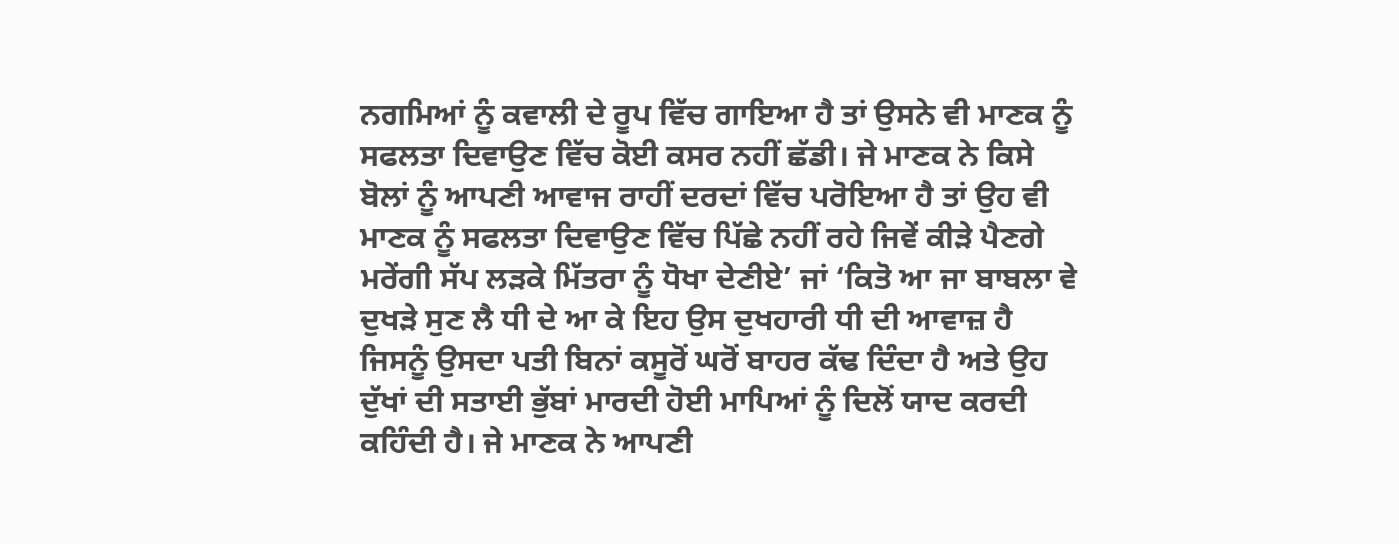ਨਗਮਿਆਂ ਨੂੰ ਕਵਾਲੀ ਦੇ ਰੂਪ ਵਿੱਚ ਗਾਇਆ ਹੈ ਤਾਂ ਉਸਨੇ ਵੀ ਮਾਣਕ ਨੂੰ ਸਫਲਤਾ ਦਿਵਾਉਣ ਵਿੱਚ ਕੋਈ ਕਸਰ ਨਹੀਂ ਛੱਡੀ। ਜੇ ਮਾਣਕ ਨੇ ਕਿਸੇ ਬੋਲਾਂ ਨੂੰ ਆਪਣੀ ਆਵਾਜ ਰਾਹੀਂ ਦਰਦਾਂ ਵਿੱਚ ਪਰੋਇਆ ਹੈ ਤਾਂ ਉਹ ਵੀ ਮਾਣਕ ਨੂੰ ਸਫਲਤਾ ਦਿਵਾਉਣ ਵਿੱਚ ਪਿੱਛੇ ਨਹੀਂ ਰਹੇ ਜਿਵੇਂ ਕੀੜੇ ਪੈਣਗੇ ਮਰੇਂਗੀ ਸੱਪ ਲੜਕੇ ਮਿੱਤਰਾ ਨੂੰ ਧੋਖਾ ਦੇਣੀਏ’ ਜਾਂ ‘ਕਿਤੋ ਆ ਜਾ ਬਾਬਲਾ ਵੇ ਦੁਖੜੇ ਸੁਣ ਲੈ ਧੀ ਦੇ ਆ ਕੇ ਇਹ ਉਸ ਦੁਖਹਾਰੀ ਧੀ ਦੀ ਆਵਾਜ਼ ਹੈ ਜਿਸਨੂੰ ਉਸਦਾ ਪਤੀ ਬਿਨਾਂ ਕਸੂਰੋਂ ਘਰੋਂ ਬਾਹਰ ਕੱਢ ਦਿੰਦਾ ਹੈ ਅਤੇ ਉਹ ਦੁੱਖਾਂ ਦੀ ਸਤਾਈ ਭੁੱਬਾਂ ਮਾਰਦੀ ਹੋਈ ਮਾਪਿਆਂ ਨੂੰ ਦਿਲੋਂ ਯਾਦ ਕਰਦੀ ਕਹਿੰਦੀ ਹੈ। ਜੇ ਮਾਣਕ ਨੇ ਆਪਣੀ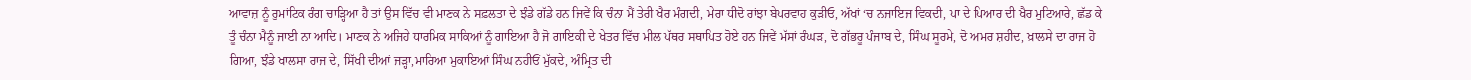ਆਵਾਜ਼ ਨੂੰ ਰੁਮਾਂਟਿਕ ਰੰਗ ਚਾੜ੍ਹਿਆ ਹੈ ਤਾਂ ਉਸ ਵਿੱਚ ਵੀ ਮਾਣਕ ਨੇ ਸਫ਼ਲਤਾ ਦੇ ਝੰਡੇ ਗੱਡੇ ਹਨ ਜਿਵੇਂ ਕਿ ਚੰਨਾ ਮੈਂ ਤੇਰੀ ਖੈਰ ਮੰਗਦੀ, ਮੇਰਾ ਧੀਦੋ ਰਾਂਝਾ ਬੇਪਰਵਾਹ ਕੁੜੀਓ, ਅੱਖਾਂ ‘ਚ ਨਜਾਇਜ ਵਿਕਦੀ, ਪਾ ਦੇ ਪਿਆਰ ਦੀ ਖੈਰ ਮੁਟਿਆਰੇ, ਛੱਡ ਕੇ ਤੂੰ ਚੰਨਾ ਮੈਨੂੰ ਜਾਈ ਨਾ ਆਦਿ। ਮਾਣਕ ਨੇ ਅਜਿਹੇ ਧਾਰਮਿਕ ਸਾਕਿਆਂ ਨੂੰ ਗਾਇਆ ਹੈ ਜੋ ਗਾਇਕੀ ਦੇ ਖੇਤਰ ਵਿੱਚ ਮੀਲ ਪੱਥਰ ਸਥਾਪਿਤ ਹੋਏ ਹਨ ਜਿਵੇਂ ਮੱਸਾਂ ਰੰਘੜ, ਦੋ ਗੱਭਰੂ ਪੰਜਾਬ ਦੇ, ਸਿੰਘ ਸੂਰਮੇ, ਦੋ ਅਮਰ ਸ਼ਹੀਦ, ਖ਼ਾਲਸੇ ਦਾ ਰਾਜ ਹੋ ਗਿਆ, ਝੰਡੇ ਖਾਲਸਾ ਰਾਜ ਦੇ, ਸਿੱਖੀ ਦੀਆਂ ਜੜ੍ਹਾ,ਮਾਰਿਆ ਮੁਕਾਇਆਂ ਸਿੰਘ ਨਹੀਓਂ ਮੁੱਕਦੇ, ਅੰਮ੍ਰਿਤ ਦੀ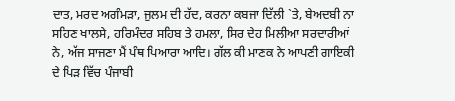ਦਾਤ, ਮਰਦ ਅਗੰਮੜਾ, ਜੁਲਮ ਦੀ ਹੱਦ, ਕਰਨਾ ਕਬਜਾ ਦਿੱਲੀ `ਤੇ, ਬੇਅਦਬੀ ਨਾ ਸਹਿਣ ਖਾਲਸੇ, ਹਰਿਮੰਦਰ ਸਹਿਬ ਤੇ ਹਮਲਾ, ਸਿਰ ਦੇਹ ਮਿਲੀਆ ਸਰਦਾਰੀਆਂ ਨੇ, ਅੱਜ ਸਾਜਣਾ ਮੈਂ ਪੰਥ ਪਿਆਰਾ ਆਦਿ। ਗੱਲ ਕੀ ਮਾਣਕ ਨੇ ਆਪਣੀ ਗਾਇਕੀ ਦੇ ਪਿੜ ਵਿੱਚ ਪੰਜਾਬੀ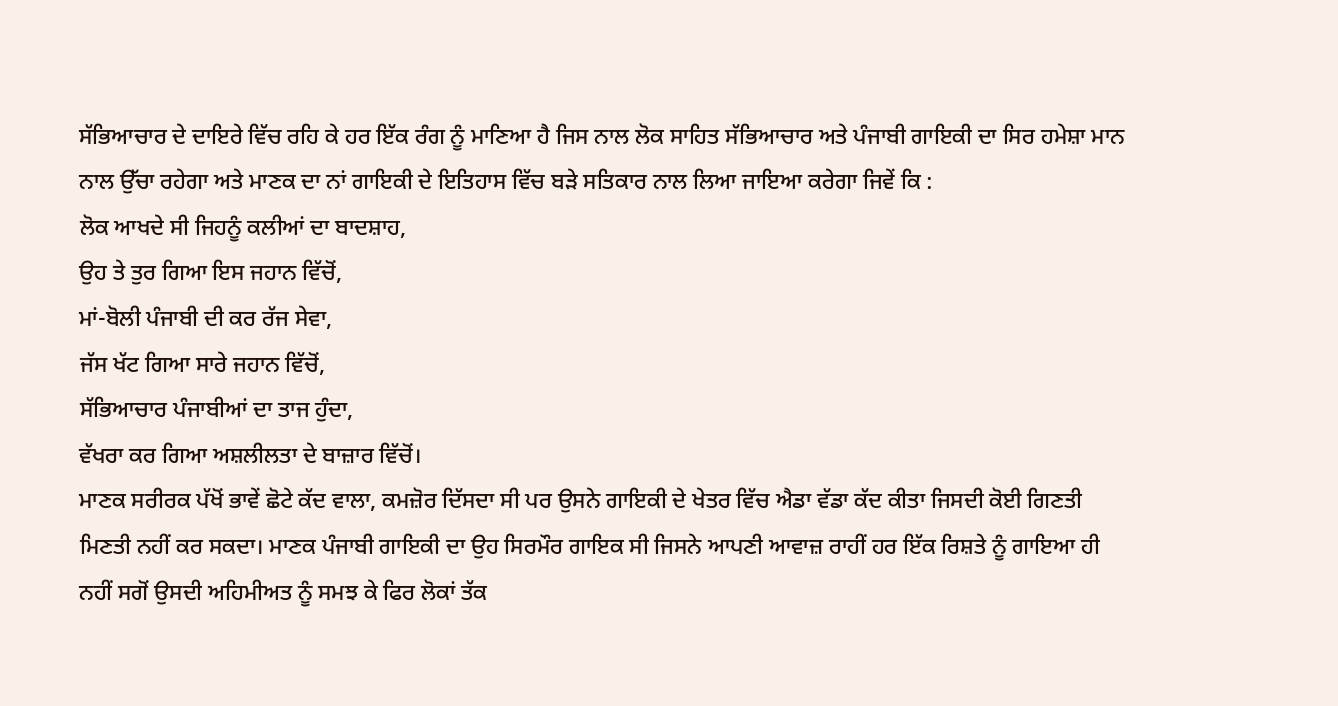ਸੱਭਿਆਚਾਰ ਦੇ ਦਾਇਰੇ ਵਿੱਚ ਰਹਿ ਕੇ ਹਰ ਇੱਕ ਰੰਗ ਨੂੰ ਮਾਣਿਆ ਹੈ ਜਿਸ ਨਾਲ ਲੋਕ ਸਾਹਿਤ ਸੱਭਿਆਚਾਰ ਅਤੇ ਪੰਜਾਬੀ ਗਾਇਕੀ ਦਾ ਸਿਰ ਹਮੇਸ਼ਾ ਮਾਨ ਨਾਲ ਉੱਚਾ ਰਹੇਗਾ ਅਤੇ ਮਾਣਕ ਦਾ ਨਾਂ ਗਾਇਕੀ ਦੇ ਇਤਿਹਾਸ ਵਿੱਚ ਬੜੇ ਸਤਿਕਾਰ ਨਾਲ ਲਿਆ ਜਾਇਆ ਕਰੇਗਾ ਜਿਵੇਂ ਕਿ :
ਲੋਕ ਆਖਦੇ ਸੀ ਜਿਹਨੂੰ ਕਲੀਆਂ ਦਾ ਬਾਦਸ਼ਾਹ,
ਉਹ ਤੇ ਤੁਰ ਗਿਆ ਇਸ ਜਹਾਨ ਵਿੱਚੋਂ,
ਮਾਂ-ਬੋਲੀ ਪੰਜਾਬੀ ਦੀ ਕਰ ਰੱਜ ਸੇਵਾ,
ਜੱਸ ਖੱਟ ਗਿਆ ਸਾਰੇ ਜਹਾਨ ਵਿੱਚੋਂ,
ਸੱਭਿਆਚਾਰ ਪੰਜਾਬੀਆਂ ਦਾ ਤਾਜ ਹੁੰਦਾ,
ਵੱਖਰਾ ਕਰ ਗਿਆ ਅਸ਼ਲੀਲਤਾ ਦੇ ਬਾਜ਼ਾਰ ਵਿੱਚੋਂ।
ਮਾਣਕ ਸਰੀਰਕ ਪੱਖੋਂ ਭਾਵੇਂ ਛੋਟੇ ਕੱਦ ਵਾਲਾ, ਕਮਜ਼ੋਰ ਦਿੱਸਦਾ ਸੀ ਪਰ ਉਸਨੇ ਗਾਇਕੀ ਦੇ ਖੇਤਰ ਵਿੱਚ ਐਡਾ ਵੱਡਾ ਕੱਦ ਕੀਤਾ ਜਿਸਦੀ ਕੋਈ ਗਿਣਤੀ ਮਿਣਤੀ ਨਹੀਂ ਕਰ ਸਕਦਾ। ਮਾਣਕ ਪੰਜਾਬੀ ਗਾਇਕੀ ਦਾ ਉਹ ਸਿਰਮੌਰ ਗਾਇਕ ਸੀ ਜਿਸਨੇ ਆਪਣੀ ਆਵਾਜ਼ ਰਾਹੀਂ ਹਰ ਇੱਕ ਰਿਸ਼ਤੇ ਨੂੰ ਗਾਇਆ ਹੀ ਨਹੀਂ ਸਗੋਂ ਉਸਦੀ ਅਹਿਮੀਅਤ ਨੂੰ ਸਮਝ ਕੇ ਫਿਰ ਲੋਕਾਂ ਤੱਕ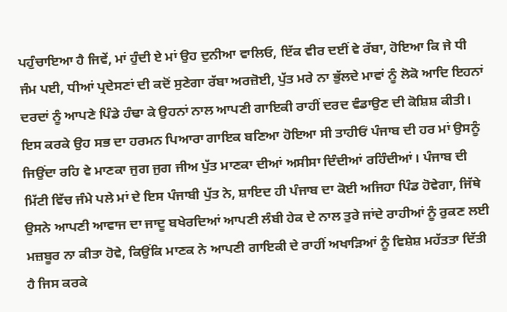ਪਹੁੰਚਾਇਆ ਹੈ ਜਿਵੇਂ, ਮਾਂ ਹੁੰਦੀ ਏ ਮਾਂ ਉਹ ਦੁਨੀਆ ਵਾਲਿਓ, ਇੱਕ ਵੀਰ ਦਈਂ ਵੇ ਰੱਬਾ, ਹੋਇਆ ਕਿ ਜੇ ਧੀ ਜੰਮ ਪਈ, ਧੀਆਂ ਪ੍ਰਦੇਸਣਾਂ ਦੀ ਕਦੋਂ ਸੁਣੇਗਾ ਰੱਬਾ ਅਰਜ਼ੋਈ, ਪੁੱਤ ਮਰੇ ਨਾ ਭੁੱਲਦੇ ਮਾਵਾਂ ਨੂੰ ਲੋਕੋ ਆਦਿ ਇਹਨਾਂ ਦਰਦਾਂ ਨੂੰ ਆਪਣੇ ਪਿੰਡੇ ਹੰਢਾ ਕੇ ਉਹਨਾਂ ਨਾਲ ਆਪਣੀ ਗਾਇਕੀ ਰਾਹੀਂ ਦਰਦ ਵੰਡਾਉਣ ਦੀ ਕੋਸ਼ਿਸ਼ ਕੀਤੀ। ਇਸ ਕਰਕੇ ਉਹ ਸਭ ਦਾ ਹਰਮਨ ਪਿਆਰਾ ਗਾਇਕ ਬਣਿਆ ਹੋਇਆ ਸੀ ਤਾਹੀਓਂ ਪੰਜਾਬ ਦੀ ਹਰ ਮਾਂ ਉਸਨੂੰ ਜਿਉਂਦਾ ਰਹਿ ਵੇ ਮਾਣਕਾ ਜੁਗ ਜੁਗ ਜੀਅ ਪੁੱਤ ਮਾਣਕਾ ਦੀਆਂ ਅਸੀਸਾ ਦਿੰਦੀਆਂ ਰਹਿੰਦੀਆਂ। ਪੰਜਾਬ ਦੀ ਮਿੱਟੀ ਵਿੱਚ ਜੰਮੇ ਪਲੇ ਮਾਂ ਦੇ ਇਸ ਪੰਜਾਬੀ ਪੁੱਤ ਨੇ, ਸ਼ਾਇਦ ਹੀ ਪੰਜਾਬ ਦਾ ਕੋਈ ਅਜਿਹਾ ਪਿੰਡ ਹੋਵੇਗਾ, ਜਿੱਥੇ ਉਸਨੇ ਆਪਣੀ ਆਵਾਜ ਦਾ ਜਾਦੂ ਬਖੇਰਦਿਆਂ ਆਪਣੀ ਲੰਬੀ ਹੇਕ ਦੇ ਨਾਲ ਤੁਰੇ ਜਾਂਦੇ ਰਾਹੀਆਂ ਨੂੰ ਰੁਕਣ ਲਈ ਮਜ਼ਬੂਰ ਨਾ ਕੀਤਾ ਹੋਵੇ, ਕਿਉਂਕਿ ਮਾਣਕ ਨੇ ਆਪਣੀ ਗਾਇਕੀ ਦੇ ਰਾਹੀਂ ਅਖਾੜਿਆਂ ਨੂੰ ਵਿਸ਼ੇਸ਼ ਮਹੱਤਤਾ ਦਿੱਤੀ ਹੈ ਜਿਸ ਕਰਕੇ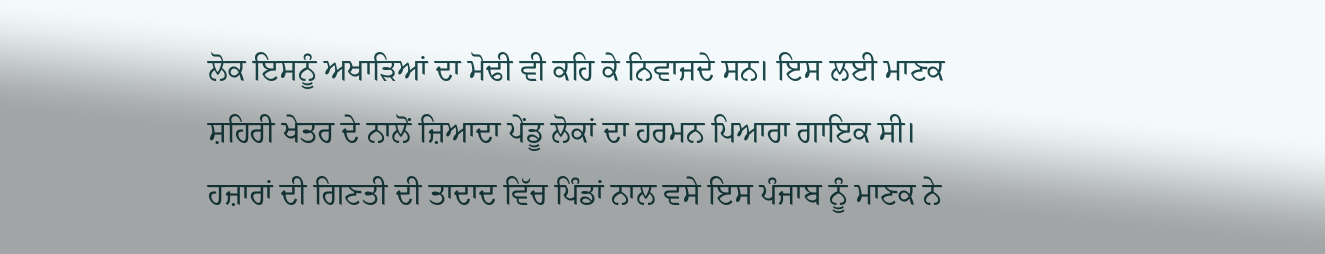ਲੋਕ ਇਸਨੂੰ ਅਖਾੜਿਆਂ ਦਾ ਮੋਢੀ ਵੀ ਕਹਿ ਕੇ ਨਿਵਾਜਦੇ ਸਨ। ਇਸ ਲਈ ਮਾਣਕ ਸ਼ਹਿਰੀ ਖੇਤਰ ਦੇ ਨਾਲੋਂ ਜ਼ਿਆਦਾ ਪੇਂਡੂ ਲੋਕਾਂ ਦਾ ਹਰਮਨ ਪਿਆਰਾ ਗਾਇਕ ਸੀ। ਹਜ਼ਾਰਾਂ ਦੀ ਗਿਣਤੀ ਦੀ ਤਾਦਾਦ ਵਿੱਚ ਪਿੰਡਾਂ ਨਾਲ ਵਸੇ ਇਸ ਪੰਜਾਬ ਨੂੰ ਮਾਣਕ ਨੇ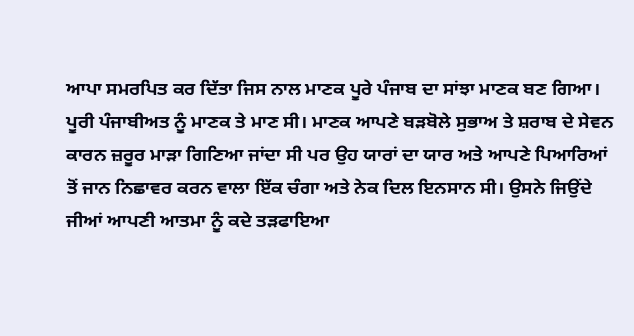ਆਪਾ ਸਮਰਪਿਤ ਕਰ ਦਿੱਤਾ ਜਿਸ ਨਾਲ ਮਾਣਕ ਪੂਰੇ ਪੰਜਾਬ ਦਾ ਸਾਂਝਾ ਮਾਣਕ ਬਣ ਗਿਆ। ਪੂਰੀ ਪੰਜਾਬੀਅਤ ਨੂੰ ਮਾਣਕ ਤੇ ਮਾਣ ਸੀ। ਮਾਣਕ ਆਪਣੇ ਬੜਬੋਲੇ ਸੁਭਾਅ ਤੇ ਸ਼ਰਾਬ ਦੇ ਸੇਵਨ ਕਾਰਨ ਜ਼ਰੂਰ ਮਾੜਾ ਗਿਣਿਆ ਜਾਂਦਾ ਸੀ ਪਰ ਉਹ ਯਾਰਾਂ ਦਾ ਯਾਰ ਅਤੇ ਆਪਣੇ ਪਿਆਰਿਆਂ ਤੋਂ ਜਾਨ ਨਿਛਾਵਰ ਕਰਨ ਵਾਲਾ ਇੱਕ ਚੰਗਾ ਅਤੇ ਨੇਕ ਦਿਲ ਇਨਸਾਨ ਸੀ। ਉਸਨੇ ਜਿਉਂਦੇ ਜੀਆਂ ਆਪਣੀ ਆਤਮਾ ਨੂੰ ਕਦੇ ਤੜਫਾਇਆ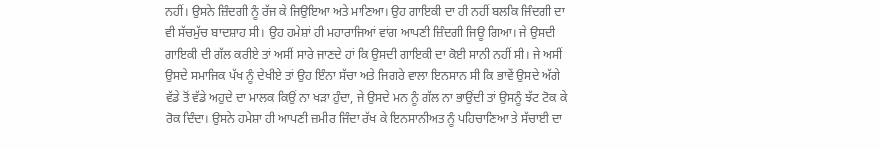ਨਹੀਂ। ਉਸਨੇ ਜ਼ਿੰਦਗੀ ਨੂੰ ਰੱਜ ਕੇ ਜਿਉਇਆ ਅਤੇ ਮਾਣਿਆ। ਉਹ ਗਾਇਕੀ ਦਾ ਹੀ ਨਹੀਂ ਬਲਕਿ ਜਿੰਦਗੀ ਦਾ ਵੀ ਸੱਚਮੁੱਚ ਬਾਦਸ਼ਾਹ ਸੀ। ਉਹ ਹਮੇਸ਼ਾਂ ਹੀ ਮਹਾਰਾਜਿਆਂ ਵਾਂਗ ਆਪਣੀ ਜ਼ਿੰਦਗੀ ਜਿਊ ਗਿਆ। ਜੇ ਉਸਦੀ ਗਾਇਕੀ ਦੀ ਗੱਲ ਕਰੀਏ ਤਾਂ ਅਸੀਂ ਸਾਰੇ ਜਾਣਦੇ ਹਾਂ ਕਿ ਉਸਦੀ ਗਾਇਕੀ ਦਾ ਕੋਈ ਸਾਨੀ ਨਹੀਂ ਸੀ। ਜੇ ਅਸੀਂ ਉਸਦੇ ਸਮਾਜਿਕ ਪੱਖ ਨੂੰ ਦੇਖੀਏ ਤਾਂ ਉਹ ਇੰਨਾ ਸੱਚਾ ਅਤੇ ਜਿਗਰੇ ਵਾਲਾ ਇਨਸਾਨ ਸੀ ਕਿ ਭਾਵੇਂ ਉਸਦੇ ਅੱਗੇ ਵੱਡੇ ਤੋਂ ਵੱਡੇ ਅਹੁਦੇ ਦਾ ਮਾਲਕ ਕਿਉਂ ਨਾ ਖੜਾ ਹੁੰਦਾ, ਜੇ ਉਸਦੇ ਮਨ ਨੂੰ ਗੱਲ ਨਾ ਭਾਉਂਦੀ ਤਾਂ ਉਸਨੂੰ ਝੱਟ ਟੋਕ ਕੇ ਰੋਕ ਦਿੰਦਾ। ਉਸਨੇ ਹਮੇਸ਼ਾ ਹੀ ਆਪਣੀ ਜ਼ਮੀਰ ਜਿੰਦਾ ਰੱਖ ਕੇ ਇਨਸਾਨੀਅਤ ਨੂੰ ਪਹਿਚਾਣਿਆ ਤੇ ਸੱਚਾਈ ਦਾ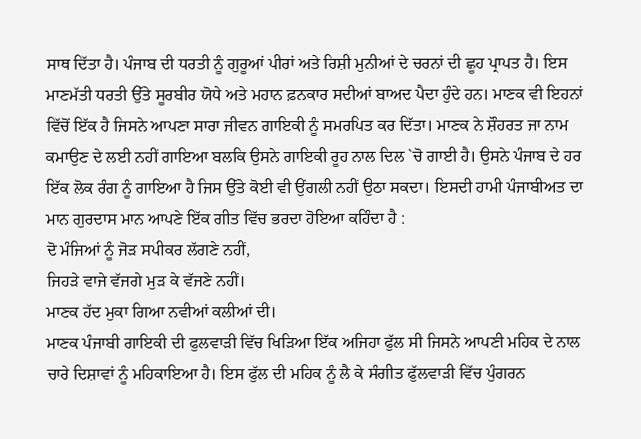ਸਾਥ ਦਿੱਤਾ ਹੈ। ਪੰਜਾਬ ਦੀ ਧਰਤੀ ਨੂੰ ਗੁਰੂਆਂ ਪੀਰਾਂ ਅਤੇ ਰਿਸ਼ੀ ਮੁਨੀਆਂ ਦੇ ਚਰਨਾਂ ਦੀ ਛੂਹ ਪ੍ਰਾਪਤ ਹੈ। ਇਸ ਮਾਣਮੱਤੀ ਧਰਤੀ ਉੱਤੇ ਸੂਰਬੀਰ ਯੋਧੇ ਅਤੇ ਮਹਾਨ ਫ਼ਨਕਾਰ ਸਦੀਆਂ ਬਾਅਦ ਪੈਦਾ ਹੁੰਦੇ ਹਨ। ਮਾਣਕ ਵੀ ਇਹਨਾਂ ਵਿੱਚੋਂ ਇੱਕ ਹੈ ਜਿਸਨੇ ਆਪਣਾ ਸਾਰਾ ਜੀਵਨ ਗਾਇਕੀ ਨੂੰ ਸਮਰਪਿਤ ਕਰ ਦਿੱਤਾ। ਮਾਣਕ ਨੇ ਸ਼ੌਹਰਤ ਜਾ ਨਾਮ ਕਮਾਉਣ ਦੇ ਲਈ ਨਹੀਂ ਗਾਇਆ ਬਲਕਿ ਉਸਨੇ ਗਾਇਕੀ ਰੂਹ ਨਾਲ ਦਿਲ `ਚੋ ਗਾਈ ਹੈ। ਉਸਨੇ ਪੰਜਾਬ ਦੇ ਹਰ ਇੱਕ ਲੋਕ ਰੰਗ ਨੂੰ ਗਾਇਆ ਹੈ ਜਿਸ ਉੱਤੇ ਕੋਈ ਵੀ ਉਂਗਲੀ ਨਹੀਂ ਉਠਾ ਸਕਦਾ। ਇਸਦੀ ਹਾਮੀ ਪੰਜਾਬੀਅਤ ਦਾ ਮਾਨ ਗੁਰਦਾਸ ਮਾਨ ਆਪਣੇ ਇੱਕ ਗੀਤ ਵਿੱਚ ਭਰਦਾ ਹੋਇਆ ਕਹਿੰਦਾ ਹੈ :
ਦੋ ਮੰਜਿਆਂ ਨੂੰ ਜੋੜ ਸਪੀਕਰ ਲੱਗਣੇ ਨਹੀਂ,
ਜਿਹੜੇ ਵਾਜੇ ਵੱਜਗੇ ਮੁੜ ਕੇ ਵੱਜਣੇ ਨਹੀਂ।
ਮਾਣਕ ਹੱਦ ਮੁਕਾ ਗਿਆ ਨਵੀਆਂ ਕਲੀਆਂ ਦੀ।
ਮਾਣਕ ਪੰਜਾਬੀ ਗਾਇਕੀ ਦੀ ਫੁਲਵਾੜੀ ਵਿੱਚ ਖਿੜਿਆ ਇੱਕ ਅਜਿਹਾ ਫੁੱਲ ਸੀ ਜਿਸਨੇ ਆਪਣੀ ਮਹਿਕ ਦੇ ਨਾਲ ਚਾਰੇ ਦਿਸ਼ਾਵਾਂ ਨੂੰ ਮਹਿਕਾਇਆ ਹੈ। ਇਸ ਫੁੱਲ ਦੀ ਮਹਿਕ ਨੂੰ ਲੈ ਕੇ ਸੰਗੀਤ ਫੁੱਲਵਾੜੀ ਵਿੱਚ ਪੁੰਗਰਨ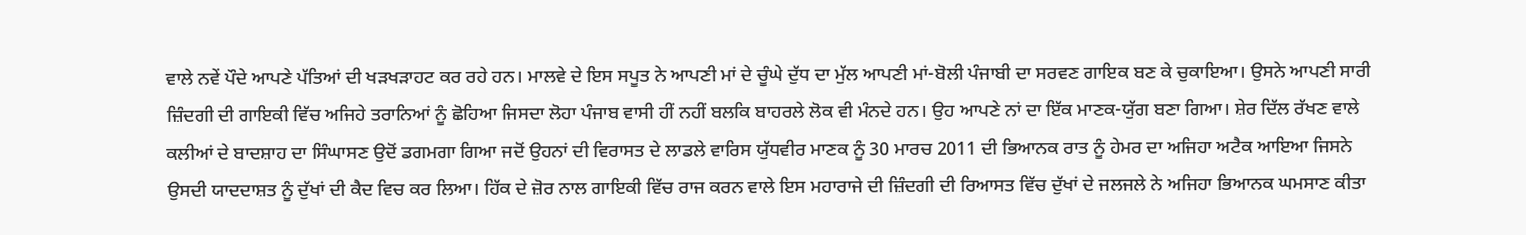ਵਾਲੇ ਨਵੇਂ ਪੌਦੇ ਆਪਣੇ ਪੱਤਿਆਂ ਦੀ ਖੜਖੜਾਹਟ ਕਰ ਰਹੇ ਹਨ। ਮਾਲਵੇ ਦੇ ਇਸ ਸਪੂਤ ਨੇ ਆਪਣੀ ਮਾਂ ਦੇ ਚੂੰਘੇ ਦੁੱਧ ਦਾ ਮੁੱਲ ਆਪਣੀ ਮਾਂ-ਬੋਲੀ ਪੰਜਾਬੀ ਦਾ ਸਰਵਣ ਗਾਇਕ ਬਣ ਕੇ ਚੁਕਾਇਆ। ਉਸਨੇ ਆਪਣੀ ਸਾਰੀ ਜ਼ਿੰਦਗੀ ਦੀ ਗਾਇਕੀ ਵਿੱਚ ਅਜਿਹੇ ਤਰਾਨਿਆਂ ਨੂੰ ਛੋਹਿਆ ਜਿਸਦਾ ਲੋਹਾ ਪੰਜਾਬ ਵਾਸੀ ਹੀਂ ਨਹੀਂ ਬਲਕਿ ਬਾਹਰਲੇ ਲੋਕ ਵੀ ਮੰਨਦੇ ਹਨ। ਉਹ ਆਪਣੇ ਨਾਂ ਦਾ ਇੱਕ ਮਾਣਕ-ਯੁੱਗ ਬਣਾ ਗਿਆ। ਸ਼ੇਰ ਦਿੱਲ ਰੱਖਣ ਵਾਲੇ ਕਲੀਆਂ ਦੇ ਬਾਦਸ਼ਾਹ ਦਾ ਸਿੰਘਾਸਣ ਉਦੋਂ ਡਗਮਗਾ ਗਿਆ ਜਦੋਂ ਉਹਨਾਂ ਦੀ ਵਿਰਾਸਤ ਦੇ ਲਾਡਲੇ ਵਾਰਿਸ ਯੁੱਧਵੀਰ ਮਾਣਕ ਨੂੰ 30 ਮਾਰਚ 2011 ਦੀ ਭਿਆਨਕ ਰਾਤ ਨੂੰ ਹੇਮਰ ਦਾ ਅਜਿਹਾ ਅਟੈਕ ਆਇਆ ਜਿਸਨੇ ਉਸਦੀ ਯਾਦਦਾਸ਼ਤ ਨੂੰ ਦੁੱਖਾਂ ਦੀ ਕੈਦ ਵਿਚ ਕਰ ਲਿਆ। ਹਿੱਕ ਦੇ ਜ਼ੋਰ ਨਾਲ ਗਾਇਕੀ ਵਿੱਚ ਰਾਜ ਕਰਨ ਵਾਲੇ ਇਸ ਮਹਾਰਾਜੇ ਦੀ ਜ਼ਿੰਦਗੀ ਦੀ ਰਿਆਸਤ ਵਿੱਚ ਦੁੱਖਾਂ ਦੇ ਜਲਜਲੇ ਨੇ ਅਜਿਹਾ ਭਿਆਨਕ ਘਮਸਾਣ ਕੀਤਾ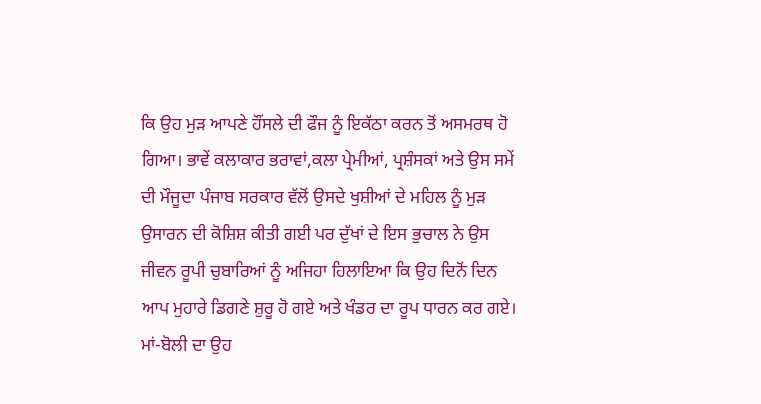ਕਿ ਉਹ ਮੁੜ ਆਪਣੇ ਹੌਂਸਲੇ ਦੀ ਫੌਜ ਨੂੰ ਇਕੱਠਾ ਕਰਨ ਤੋਂ ਅਸਮਰਥ ਹੋ ਗਿਆ। ਭਾਵੇਂ ਕਲਾਕਾਰ ਭਰਾਵਾਂ,ਕਲਾ ਪ੍ਰੇਮੀਆਂ, ਪ੍ਰਸ਼ੰਸਕਾਂ ਅਤੇ ਉਸ ਸਮੇਂ ਦੀ ਮੌਜੂਦਾ ਪੰਜਾਬ ਸਰਕਾਰ ਵੱਲੋਂ ਉਸਦੇ ਖੁਸ਼ੀਆਂ ਦੇ ਮਹਿਲ ਨੂੰ ਮੁੜ ਉਸਾਰਨ ਦੀ ਕੋਸ਼ਿਸ਼ ਕੀਤੀ ਗਈ ਪਰ ਦੁੱਖਾਂ ਦੇ ਇਸ ਭੁਚਾਲ ਨੇ ਉਸ ਜੀਵਨ ਰੂਪੀ ਚੁਬਾਰਿਆਂ ਨੂੰ ਅਜਿਹਾ ਹਿਲਾਇਆ ਕਿ ਉਹ ਦਿਨੋਂ ਦਿਨ ਆਪ ਮੁਹਾਰੇ ਡਿਗਣੇ ਸ਼ੁਰੂ ਹੋ ਗਏ ਅਤੇ ਖੰਡਰ ਦਾ ਰੂਪ ਧਾਰਨ ਕਰ ਗਏ। ਮਾਂ-ਬੋਲੀ ਦਾ ਉਹ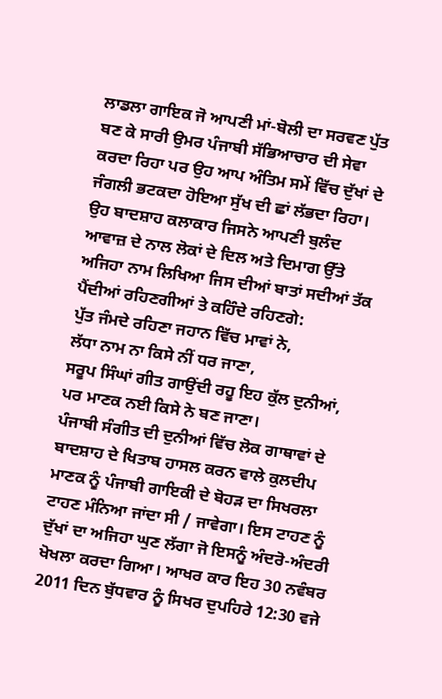ਲਾਡਲਾ ਗਾਇਕ ਜੋ ਆਪਣੀ ਮਾਂ-ਬੋਲੀ ਦਾ ਸਰਵਣ ਪੁੱਤ ਬਣ ਕੇ ਸਾਰੀ ਉਮਰ ਪੰਜਾਬੀ ਸੱਭਿਆਚਾਰ ਦੀ ਸੇਵਾ ਕਰਦਾ ਰਿਹਾ ਪਰ ਉਹ ਆਪ ਅੰਤਿਮ ਸਮੇਂ ਵਿੱਚ ਦੁੱਖਾਂ ਦੇ ਜੰਗਲੀ ਭਟਕਦਾ ਹੋਇਆ ਸੁੱਖ ਦੀ ਛਾਂ ਲੱਭਦਾ ਰਿਹਾ। ਉਹ ਬਾਦਸ਼ਾਹ ਕਲਾਕਾਰ ਜਿਸਨੇ ਆਪਣੀ ਬੁਲੰਦ ਆਵਾਜ਼ ਦੇ ਨਾਲ ਲੋਕਾਂ ਦੇ ਦਿਲ ਅਤੇ ਦਿਮਾਗ ਉੱਤੇ ਅਜਿਹਾ ਨਾਮ ਲਿਖਿਆ ਜਿਸ ਦੀਆਂ ਬਾਤਾਂ ਸਦੀਆਂ ਤੱਕ ਪੈਂਦੀਆਂ ਰਹਿਣਗੀਆਂ ਤੇ ਕਹਿੰਦੇ ਰਹਿਣਗੇ:
ਪੁੱਤ ਜੰਮਦੇ ਰਹਿਣਾ ਜਹਾਨ ਵਿੱਚ ਮਾਵਾਂ ਨੇ,
ਲੱਧਾ ਨਾਮ ਨਾ ਕਿਸੇ ਨੀਂ ਧਰ ਜਾਣਾ,
ਸਰੂਪ ਸਿੰਘਾਂ ਗੀਤ ਗਾਉਂਦੀ ਰਹੂ ਇਹ ਕੁੱਲ ਦੁਨੀਆਂ,
ਪਰ ਮਾਣਕ ਨਈ ਕਿਸੇ ਨੇ ਬਣ ਜਾਣਾ।
ਪੰਜਾਬੀ ਸੰਗੀਤ ਦੀ ਦੁਨੀਆਂ ਵਿੱਚ ਲੋਕ ਗਾਥਾਵਾਂ ਦੇ ਬਾਦਸ਼ਾਹ ਦੇ ਖਿਤਾਬ ਹਾਸਲ ਕਰਨ ਵਾਲੇ ਕੁਲਦੀਪ ਮਾਣਕ ਨੂੰ ਪੰਜਾਬੀ ਗਾਇਕੀ ਦੇ ਬੋਹੜ ਦਾ ਸਿਖਰਲਾ ਟਾਹਣ ਮੰਨਿਆ ਜਾਂਦਾ ਸੀ / ਜਾਵੇਗਾ। ਇਸ ਟਾਹਣ ਨੂੰ ਦੁੱਖਾਂ ਦਾ ਅਜਿਹਾ ਘੁਣ ਲੱਗਾ ਜੋ ਇਸਨੂੰ ਅੰਦਰੋ-ਅੰਦਰੀ ਖੋਖਲਾ ਕਰਦਾ ਗਿਆ। ਆਖਰ ਕਾਰ ਇਹ 30 ਨਵੰਬਰ 2011 ਦਿਨ ਬੁੱਧਵਾਰ ਨੂੰ ਸਿਖਰ ਦੁਪਹਿਰੇ 12:30 ਵਜੇ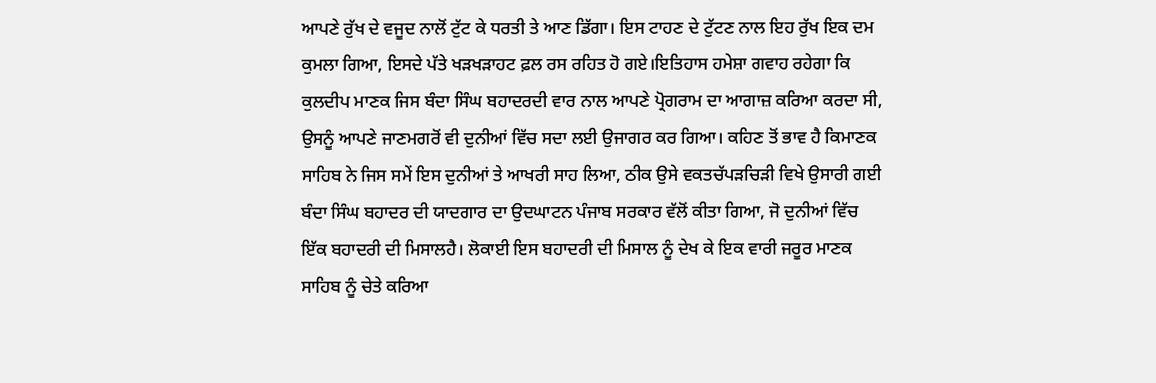ਆਪਣੇ ਰੁੱਖ ਦੇ ਵਜੂਦ ਨਾਲੋਂ ਟੁੱਟ ਕੇ ਧਰਤੀ ਤੇ ਆਣ ਡਿੱਗਾ। ਇਸ ਟਾਹਣ ਦੇ ਟੁੱਟਣ ਨਾਲ ਇਹ ਰੁੱਖ ਇਕ ਦਮ ਕੁਮਲਾ ਗਿਆ, ਇਸਦੇ ਪੱਤੇ ਖੜਖੜਾਹਟ ਫ਼ਲ ਰਸ ਰਹਿਤ ਹੋ ਗਏ।ਇਤਿਹਾਸ ਹਮੇਸ਼ਾ ਗਵਾਹ ਰਹੇਗਾ ਕਿ ਕੁਲਦੀਪ ਮਾਣਕ ਜਿਸ ਬੰਦਾ ਸਿੰਘ ਬਹਾਦਰਦੀ ਵਾਰ ਨਾਲ ਆਪਣੇ ਪ੍ਰੋਗਰਾਮ ਦਾ ਆਗਾਜ਼ ਕਰਿਆ ਕਰਦਾ ਸੀ, ਉਸਨੂੰ ਆਪਣੇ ਜਾਣਮਗਰੋਂ ਵੀ ਦੁਨੀਆਂ ਵਿੱਚ ਸਦਾ ਲਈ ਉਜਾਗਰ ਕਰ ਗਿਆ। ਕਹਿਣ ਤੋਂ ਭਾਵ ਹੈ ਕਿਮਾਣਕ ਸਾਹਿਬ ਨੇ ਜਿਸ ਸਮੇਂ ਇਸ ਦੁਨੀਆਂ ਤੇ ਆਖਰੀ ਸਾਹ ਲਿਆ, ਠੀਕ ਉਸੇ ਵਕਤਚੱਪੜਚਿੜੀ ਵਿਖੇ ਉਸਾਰੀ ਗਈ ਬੰਦਾ ਸਿੰਘ ਬਹਾਦਰ ਦੀ ਯਾਦਗਾਰ ਦਾ ਉਦਘਾਟਨ ਪੰਜਾਬ ਸਰਕਾਰ ਵੱਲੋਂ ਕੀਤਾ ਗਿਆ, ਜੋ ਦੁਨੀਆਂ ਵਿੱਚ ਇੱਕ ਬਹਾਦਰੀ ਦੀ ਮਿਸਾਲਹੈ। ਲੋਕਾਈ ਇਸ ਬਹਾਦਰੀ ਦੀ ਮਿਸਾਲ ਨੂੰ ਦੇਖ ਕੇ ਇਕ ਵਾਰੀ ਜਰੂਰ ਮਾਣਕ ਸਾਹਿਬ ਨੂੰ ਚੇਤੇ ਕਰਿਆ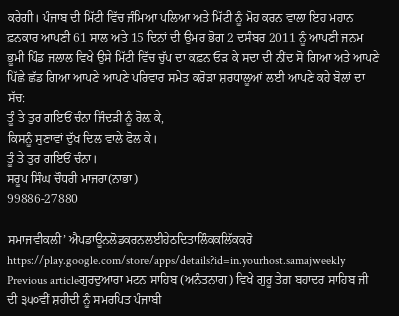ਕਰੇਗੀ। ਪੰਜਾਬ ਦੀ ਮਿੱਟੀ ਵਿੱਚ ਜੰਮਿਆ ਪਲਿਆ ਅਤੇ ਮਿੱਟੀ ਨੂੰ ਮੋਹ ਕਰਨ ਵਾਲਾ ਇਹ ਮਹਾਨ ਫ਼ਨਕਾਰ ਆਪਣੀ 61 ਸਾਲ ਅਤੇ 15 ਦਿਨਾਂ ਦੀ ਉਮਰ ਭੋਗ 2 ਦਸੰਬਰ 2011 ਨੂੰ ਆਪਣੀ ਜਨਮ ਭੂਮੀ ਪਿੰਡ ਜਲਾਲ ਵਿਖੇ ਉਸੇ ਮਿੱਟੀ ਵਿੱਚ ਚੁੱਪ ਦਾ ਕਫ਼ਨ ਓੜ ਕੇ ਸਦਾ ਦੀ ਨੀਂਦ ਸੋ ਗਿਆ ਅਤੇ ਆਪਣੇ ਪਿੱਛੇ ਛੱਡ ਗਿਆ ਆਪਣੇ ਆਪਣੇ ਪਰਿਵਾਰ ਸਮੇਤ ਕਰੋੜਾ ਸ਼ਰਧਾਲੂਆਂ ਲਈ ਆਪਣੇ ਕਹੇ ਬੋਲਾਂ ਦਾ ਸੱਚ:
ਤੂੰ ਤੇ ਤੁਰ ਗਇਓਂ ਚੰਨਾ ਜਿੰਦੜੀ ਨੂੰ ਰੋਲ਼ ਕੇ,
ਕਿਸਨੂੰ ਸੁਣਾਵਾਂ ਦੁੱਖ ਦਿਲ ਵਾਲੇ ਫੋਲ ਕੇ।
ਤੂੰ ਤੇ ਤੁਰ ਗਇਓਂ ਚੰਨਾ।
ਸਰੂਪ ਸਿੰਘ ਚੌਧਰੀ ਮਾਜਰਾ(ਨਾਭਾ)
99886-27880

ਸਮਾਜਵੀਕਲੀ’ ਐਪਡਾਊਨਲੋਡਕਰਨਲਈਹੇਠਦਿਤਾਲਿੰਕਕਲਿੱਕਕਰੋ
https://play.google.com/store/apps/details?id=in.yourhost.samajweekly
Previous articleਗੁਰਦੁਆਰਾ ਮਟਨ ਸਾਹਿਬ (ਅਨੰਤਨਾਗ) ਵਿਖੇ ਗੁਰੂ ਤੇਗ਼ ਬਹਾਦਰ ਸਾਹਿਬ ਜੀ ਦੀ ੩੫੦ਵੀਂ ਸ਼ਹੀਦੀ ਨੂੰ ਸਮਰਪਿਤ ਪੰਜਾਬੀ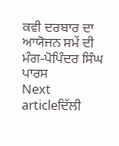ਕਵੀ ਦਰਬਾਰ ਦਾ ਆਯੋਜਨ ਸਮੇਂ ਦੀ ਮੰਗ-ਪੋਪਿੰਦਰ ਸਿੰਘ ਪਾਰਸ
Next articleਦਿੱਲੀ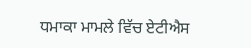ਧਮਾਕਾ ਮਾਮਲੇ ਵਿੱਚ ਏਟੀਐਸ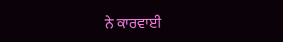ਨੇ ਕਾਰਵਾਈ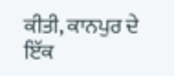ਕੀਤੀ, ਕਾਨਪੁਰ ਦੇ ਇੱਕ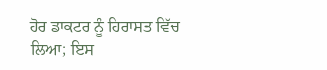ਹੋਰ ਡਾਕਟਰ ਨੂੰ ਹਿਰਾਸਤ ਵਿੱਚ ਲਿਆ; ਇਸ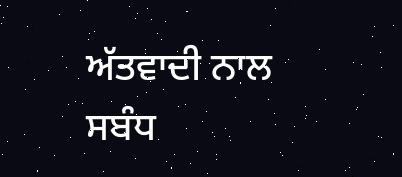ਅੱਤਵਾਦੀ ਨਾਲ ਸਬੰਧ